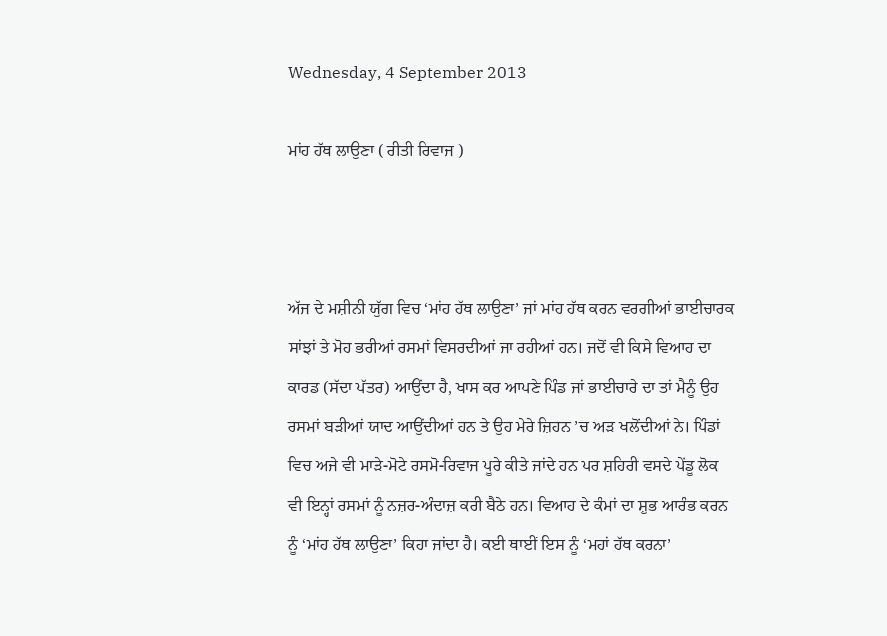Wednesday, 4 September 2013

ਮਾਂਹ ਹੱਥ ਲਾਉਣਾ ( ਰੀਤੀ ਰਿਵਾਜ )



ਅੱਜ ਦੇ ਮਸ਼ੀਨੀ ਯੁੱਗ ਵਿਚ ‘ਮਾਂਹ ਹੱਥ ਲਾਉਣਾ’ ਜਾਂ ਮਾਂਹ ਹੱਥ ਕਰਨ ਵਰਗੀਆਂ ਭਾਈਚਾਰਕ ਸਾਂਝਾਂ ਤੇ ਮੋਹ ਭਰੀਆਂ ਰਸਮਾਂ ਵਿਸਰਦੀਆਂ ਜਾ ਰਹੀਆਂ ਹਨ। ਜਦੋਂ ਵੀ ਕਿਸੇ ਵਿਆਹ ਦਾ ਕਾਰਡ (ਸੱਦਾ ਪੱਤਰ) ਆਉਂਦਾ ਹੈ, ਖਾਸ ਕਰ ਆਪਣੇ ਪਿੰਡ ਜਾਂ ਭਾਈਚਾਰੇ ਦਾ ਤਾਂ ਮੈਨੂੰ ਉਹ ਰਸਮਾਂ ਬੜੀਆਂ ਯਾਦ ਆਉਂਦੀਆਂ ਹਨ ਤੇ ਉਹ ਮੇਰੇ ਜ਼ਿਹਨ ’ਚ ਅੜ ਖਲੋਂਦੀਆਂ ਨੇ। ਪਿੰਡਾਂ ਵਿਚ ਅਜੇ ਵੀ ਮਾੜੇ-ਮੋਟੇ ਰਸਮੋ-ਰਿਵਾਜ ਪੂਰੇ ਕੀਤੇ ਜਾਂਦੇ ਹਨ ਪਰ ਸ਼ਹਿਰੀ ਵਸਦੇ ਪੇਂਡੂ ਲੋਕ ਵੀ ਇਨ੍ਹਾਂ ਰਸਮਾਂ ਨੂੰ ਨਜ਼ਰ-ਅੰਦਾਜ਼ ਕਰੀ ਬੈਠੇ ਹਨ। ਵਿਆਹ ਦੇ ਕੰਮਾਂ ਦਾ ਸ਼ੁਭ ਆਰੰਭ ਕਰਨ ਨੂੰ ‘ਮਾਂਹ ਹੱਥ ਲਾਉਣਾ’ ਕਿਹਾ ਜਾਂਦਾ ਹੈ। ਕਈ ਥਾਈਂ ਇਸ ਨੂੰ ‘ਮਹਾਂ ਹੱਥ ਕਰਨਾ’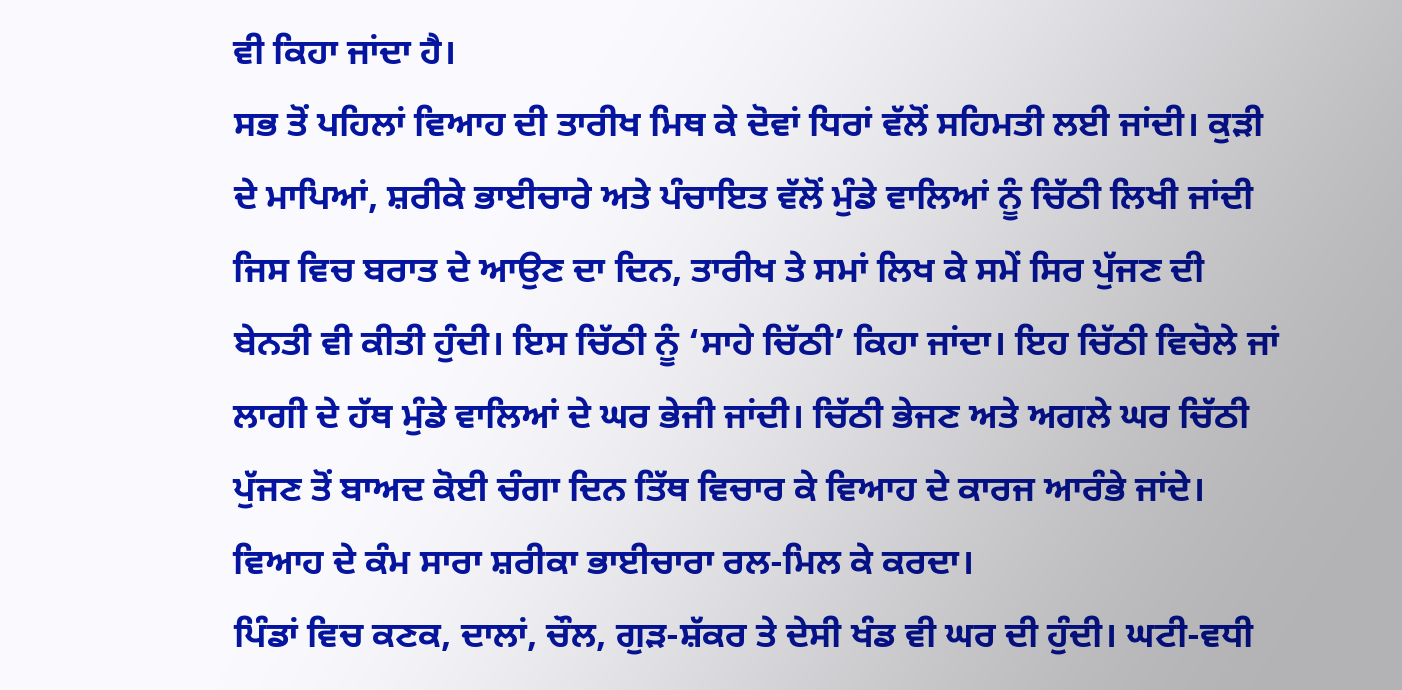ਵੀ ਕਿਹਾ ਜਾਂਦਾ ਹੈ।
ਸਭ ਤੋਂ ਪਹਿਲਾਂ ਵਿਆਹ ਦੀ ਤਾਰੀਖ ਮਿਥ ਕੇ ਦੋਵਾਂ ਧਿਰਾਂ ਵੱਲੋਂ ਸਹਿਮਤੀ ਲਈ ਜਾਂਦੀ। ਕੁੜੀ ਦੇ ਮਾਪਿਆਂ, ਸ਼ਰੀਕੇ ਭਾਈਚਾਰੇ ਅਤੇ ਪੰਚਾਇਤ ਵੱਲੋਂ ਮੁੰਡੇ ਵਾਲਿਆਂ ਨੂੰ ਚਿੱਠੀ ਲਿਖੀ ਜਾਂਦੀ ਜਿਸ ਵਿਚ ਬਰਾਤ ਦੇ ਆਉਣ ਦਾ ਦਿਨ, ਤਾਰੀਖ ਤੇ ਸਮਾਂ ਲਿਖ ਕੇ ਸਮੇਂ ਸਿਰ ਪੁੱਜਣ ਦੀ ਬੇਨਤੀ ਵੀ ਕੀਤੀ ਹੁੰਦੀ। ਇਸ ਚਿੱਠੀ ਨੂੰ ‘ਸਾਹੇ ਚਿੱਠੀ’ ਕਿਹਾ ਜਾਂਦਾ। ਇਹ ਚਿੱਠੀ ਵਿਚੋਲੇ ਜਾਂ ਲਾਗੀ ਦੇ ਹੱਥ ਮੁੰਡੇ ਵਾਲਿਆਂ ਦੇ ਘਰ ਭੇਜੀ ਜਾਂਦੀ। ਚਿੱਠੀ ਭੇਜਣ ਅਤੇ ਅਗਲੇ ਘਰ ਚਿੱਠੀ ਪੁੱਜਣ ਤੋਂ ਬਾਅਦ ਕੋਈ ਚੰਗਾ ਦਿਨ ਤਿੱਥ ਵਿਚਾਰ ਕੇ ਵਿਆਹ ਦੇ ਕਾਰਜ ਆਰੰਭੇ ਜਾਂਦੇ। ਵਿਆਹ ਦੇ ਕੰਮ ਸਾਰਾ ਸ਼ਰੀਕਾ ਭਾਈਚਾਰਾ ਰਲ-ਮਿਲ ਕੇ ਕਰਦਾ।
ਪਿੰਡਾਂ ਵਿਚ ਕਣਕ, ਦਾਲਾਂ, ਚੌਲ, ਗੁੜ-ਸ਼ੱਕਰ ਤੇ ਦੇਸੀ ਖੰਡ ਵੀ ਘਰ ਦੀ ਹੁੰਦੀ। ਘਟੀ-ਵਧੀ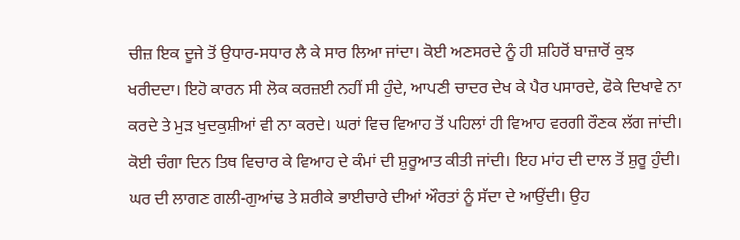ਚੀਜ਼ ਇਕ ਦੂਜੇ ਤੋਂ ਉਧਾਰ-ਸਧਾਰ ਲੈ ਕੇ ਸਾਰ ਲਿਆ ਜਾਂਦਾ। ਕੋਈ ਅਣਸਰਦੇ ਨੂੰ ਹੀ ਸ਼ਹਿਰੋਂ ਬਾਜ਼ਾਰੋਂ ਕੁਝ ਖਰੀਦਦਾ। ਇਹੋ ਕਾਰਨ ਸੀ ਲੋਕ ਕਰਜ਼ਈ ਨਹੀਂ ਸੀ ਹੁੰਦੇ, ਆਪਣੀ ਚਾਦਰ ਦੇਖ ਕੇ ਪੈਰ ਪਸਾਰਦੇ, ਫੋਕੇ ਦਿਖਾਵੇ ਨਾ ਕਰਦੇ ਤੇ ਮੁੜ ਖੁਦਕੁਸ਼ੀਆਂ ਵੀ ਨਾ ਕਰਦੇ। ਘਰਾਂ ਵਿਚ ਵਿਆਹ ਤੋਂ ਪਹਿਲਾਂ ਹੀ ਵਿਆਹ ਵਰਗੀ ਰੌਣਕ ਲੱਗ ਜਾਂਦੀ। ਕੋਈ ਚੰਗਾ ਦਿਨ ਤਿਥ ਵਿਚਾਰ ਕੇ ਵਿਆਹ ਦੇ ਕੰਮਾਂ ਦੀ ਸ਼ੁਰੂਆਤ ਕੀਤੀ ਜਾਂਦੀ। ਇਹ ਮਾਂਹ ਦੀ ਦਾਲ ਤੋਂ ਸ਼ੁਰੂ ਹੁੰਦੀ। ਘਰ ਦੀ ਲਾਗਣ ਗਲੀ-ਗੁਆਂਢ ਤੇ ਸ਼ਰੀਕੇ ਭਾਈਚਾਰੇ ਦੀਆਂ ਔਰਤਾਂ ਨੂੰ ਸੱਦਾ ਦੇ ਆਉਂਦੀ। ਉਹ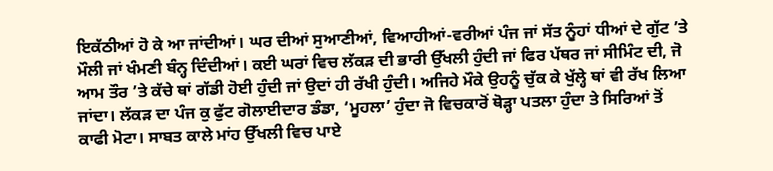ਇਕੱਠੀਆਂ ਹੋ ਕੇ ਆ ਜਾਂਦੀਆਂ। ਘਰ ਦੀਆਂ ਸੁਆਣੀਆਂ, ਵਿਆਹੀਆਂ-ਵਰੀਆਂ ਪੰਜ ਜਾਂ ਸੱਤ ਨੂੰਹਾਂ ਧੀਆਂ ਦੇ ਗੁੱਟ ’ਤੇ ਮੌਲੀ ਜਾਂ ਖੰਮਣੀ ਬੰਨ੍ਹ ਦਿੰਦੀਆਂ। ਕਈ ਘਰਾਂ ਵਿਚ ਲੱਕੜ ਦੀ ਭਾਰੀ ਉੱਖਲੀ ਹੁੰਦੀ ਜਾਂ ਫਿਰ ਪੱਥਰ ਜਾਂ ਸੀਮਿੰਟ ਦੀ, ਜੋ ਆਮ ਤੌਰ ’ਤੇ ਕੱਚੇ ਥਾਂ ਗੱਡੀ ਹੋਈ ਹੁੰਦੀ ਜਾਂ ਉਦਾਂ ਹੀ ਰੱਖੀ ਹੁੰਦੀ। ਅਜਿਹੇ ਮੌਕੇ ਉਹਨੂੰ ਚੁੱਕ ਕੇ ਖੁੱਲ੍ਹੇ ਥਾਂ ਵੀ ਰੱਖ ਲਿਆ ਜਾਂਦਾ। ਲੱਕੜ ਦਾ ਪੰਜ ਕੁ ਫੁੱਟ ਗੋਲਾਈਦਾਰ ਡੰਡਾ, ‘ਮੂਹਲਾ’ ਹੁੰਦਾ ਜੋ ਵਿਚਕਾਰੋਂ ਥੋੜ੍ਹਾ ਪਤਲਾ ਹੁੰਦਾ ਤੇ ਸਿਰਿਆਂ ਤੋਂ ਕਾਫੀ ਮੋਟਾ। ਸਾਬਤ ਕਾਲੇ ਮਾਂਹ ਉੱਖਲੀ ਵਿਚ ਪਾਏ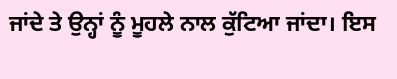ਜਾਂਦੇ ਤੇ ਉਨ੍ਹਾਂ ਨੂੰ ਮੂਹਲੇ ਨਾਲ ਕੁੱਟਿਆ ਜਾਂਦਾ। ਇਸ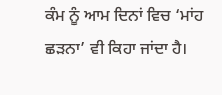ਕੰਮ ਨੂੰ ਆਮ ਦਿਨਾਂ ਵਿਚ ‘ਮਾਂਹ ਛੜਨਾ’ ਵੀ ਕਿਹਾ ਜਾਂਦਾ ਹੈ।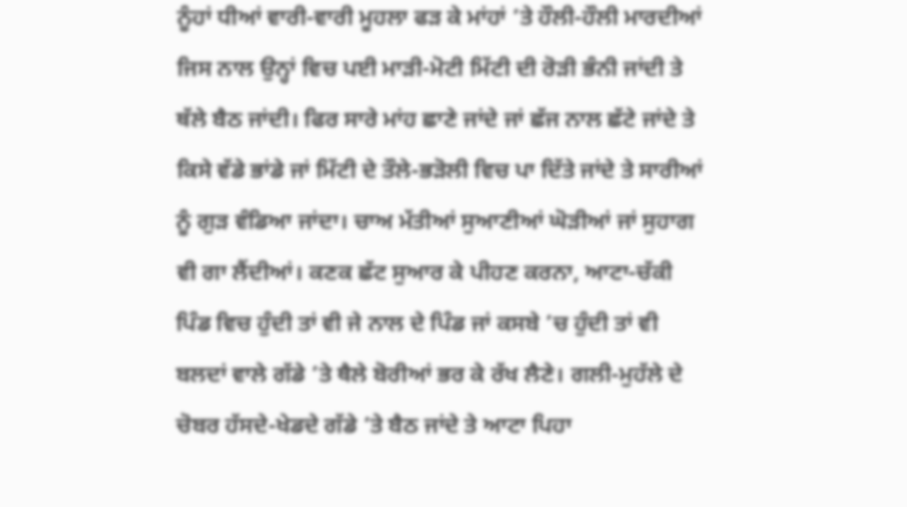ਨੂੰਹਾਂ ਧੀਆਂ ਵਾਰੀ-ਵਾਰੀ ਮੂਹਲਾ ਫੜ ਕੇ ਮਾਂਹਾਂ ’ਤੇ ਹੌਲੀ-ਹੌਲੀ ਮਾਰਦੀਆਂ ਜਿਸ ਨਾਲ ਉਨ੍ਹਾਂ ਵਿਚ ਪਈ ਮਾੜੀ-ਮੋਟੀ ਮਿੱਟੀ ਦੀ ਰੋੜੀ ਭੰਨੀ ਜਾਂਦੀ ਤੇ ਥੱਲੇ ਬੈਠ ਜਾਂਦੀ। ਫਿਰ ਸਾਰੇ ਮਾਂਹ ਛਾਣੇ ਜਾਂਦੇ ਜਾਂ ਛੱਜ ਨਾਲ ਛੱਟੇ ਜਾਂਦੇ ਤੇ ਕਿਸੇ ਵੱਡੇ ਭਾਂਡੇ ਜਾਂ ਮਿੱਟੀ ਦੇ ਤੌਲੇ-ਭੜੋਲੀ ਵਿਚ ਪਾ ਦਿੱਤੇ ਜਾਂਦੇ ਤੇ ਸਾਰੀਆਂ ਨੂੰ ਗੁੜ ਵੰਡਿਆ ਜਾਂਦਾ। ਚਾਅ ਮੱਤੀਆਂ ਸੁਆਣੀਆਂ ਘੋੜੀਆਂ ਜਾਂ ਸੁਹਾਗ ਵੀ ਗਾ ਲੈਂਦੀਆਂ। ਕਣਕ ਛੱਟ ਸੁਆਰ ਕੇ ਪੀਹਣ ਕਰਨਾ, ਆਟਾ-ਚੱਕੀ ਪਿੰਡ ਵਿਚ ਹੁੰਦੀ ਤਾਂ ਵੀ ਜੇ ਨਾਲ ਦੇ ਪਿੰਡ ਜਾਂ ਕਸਬੇ ’ਚ ਹੁੰਦੀ ਤਾਂ ਵੀ ਬਲਦਾਂ ਵਾਲੇ ਗੱਡੇ ’ਤੇ ਥੈਲੇ ਬੋਰੀਆਂ ਭਰ ਕੇ ਰੱਖ ਲੈਣੇ। ਗਲੀ-ਮੁਹੱਲੇ ਦੇ ਚੋਬਰ ਹੱਸਦੇ-ਖੇਡਦੇ ਗੱਡੇ ’ਤੇ ਬੈਠ ਜਾਂਦੇ ਤੇ ਆਟਾ ਪਿਹਾ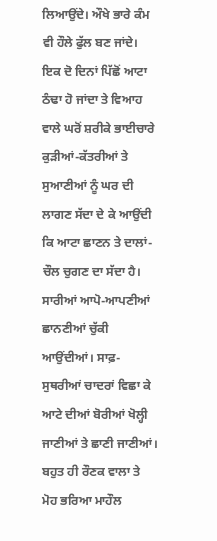ਲਿਆਉਂਦੇ। ਔਖੇ ਭਾਰੇ ਕੰਮ ਵੀ ਹੌਲੇ ਫੁੱਲ ਬਣ ਜਾਂਦੇ। ਇਕ ਦੋ ਦਿਨਾਂ ਪਿੱਛੋਂ ਆਟਾ ਠੰਢਾ ਹੋ ਜਾਂਦਾ ਤੇ ਵਿਆਹ ਵਾਲੇ ਘਰੋਂ ਸ਼ਰੀਕੇ ਭਾਈਚਾਰੇ ਕੁੜੀਆਂ-ਕੱਤਰੀਆਂ ਤੇ ਸੁਆਣੀਆਂ ਨੂੰ ਘਰ ਦੀ ਲਾਗਣ ਸੱਦਾ ਦੇ ਕੇ ਆਉਂਦੀ ਕਿ ਆਟਾ ਛਾਣਨ ਤੇ ਦਾਲਾਂ-ਚੌਲ ਚੁਗਣ ਦਾ ਸੱਦਾ ਹੈ। ਸਾਰੀਆਂ ਆਪੋ-ਆਪਣੀਆਂ ਛਾਨਣੀਆਂ ਚੁੱਕੀ ਆਉਂਦੀਆਂ। ਸਾਫ਼-ਸੁਥਰੀਆਂ ਚਾਦਰਾਂ ਵਿਛਾ ਕੇ ਆਟੇ ਦੀਆਂ ਬੋਰੀਆਂ ਖੋਲ੍ਹੀ ਜਾਣੀਆਂ ਤੇ ਛਾਣੀ ਜਾਣੀਆਂ। ਬਹੁਤ ਹੀ ਰੌਣਕ ਵਾਲਾ ਤੇ ਮੋਹ ਭਰਿਆ ਮਾਹੌਲ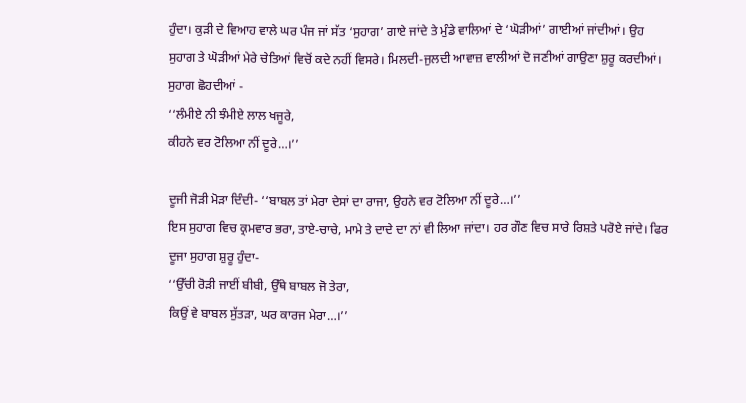ਹੁੰਦਾ। ਕੁੜੀ ਦੇ ਵਿਆਹ ਵਾਲੇ ਘਰ ਪੰਜ ਜਾਂ ਸੱਤ ‘ਸੁਹਾਗ’ ਗਾਏ ਜਾਂਦੇ ਤੇ ਮੁੰਡੇ ਵਾਲਿਆਂ ਦੇ ‘ਘੋੜੀਆਂ’ ਗਾਈਆਂ ਜਾਂਦੀਆਂ। ਉਹ ਸੁਹਾਗ ਤੇ ਘੋੜੀਆਂ ਮੇਰੇ ਚੇਤਿਆਂ ਵਿਚੋਂ ਕਦੇ ਨਹੀਂ ਵਿਸਰੇ। ਮਿਲਦੀ-ਜੁਲਦੀ ਆਵਾਜ਼ ਵਾਲੀਆਂ ਦੋ ਜਣੀਆਂ ਗਾਉਣਾ ਸ਼ੁਰੂ ਕਰਦੀਆਂ। ਸੁਹਾਗ ਛੋਹਦੀਆਂ -
‘‘ਲੰਮੀਏ ਨੀ ਝੰਮੀਏ ਲਾਲ ਖਜੂਰੇ,
ਕੀਹਨੇ ਵਰ ਟੋਲਿਆ ਨੀਂ ਦੂਰੇ…।’’

ਦੂਜੀ ਜੋੜੀ ਮੋੜਾ ਦਿੰਦੀ- ‘‘ਬਾਬਲ ਤਾਂ ਮੇਰਾ ਦੇਸਾਂ ਦਾ ਰਾਜਾ, ਉਹਨੇ ਵਰ ਟੋਲਿਆ ਨੀਂ ਦੂਰੇ…।’’
ਇਸ ਸੁਹਾਗ ਵਿਚ ਕ੍ਰਮਵਾਰ ਭਰਾ, ਤਾਏ-ਚਾਚੇ, ਮਾਮੇ ਤੇ ਦਾਦੇ ਦਾ ਨਾਂ ਵੀ ਲਿਆ ਜਾਂਦਾ। ਹਰ ਗੌਣ ਵਿਚ ਸਾਰੇ ਰਿਸ਼ਤੇ ਪਰੋਏ ਜਾਂਦੇ। ਫਿਰ ਦੂਜਾ ਸੁਹਾਗ ਸ਼ੁਰੂ ਹੁੰਦਾ-
‘‘ਉੱਚੀ ਰੋੜੀ ਜਾਈਂ ਬੀਬੀ, ਉੱਥੇ ਬਾਬਲ ਜੋ ਤੇਰਾ,
ਕਿਉਂ ਵੇ ਬਾਬਲ ਸੁੱਤੜਾ, ਘਰ ਕਾਰਜ ਮੇਰਾ…।’’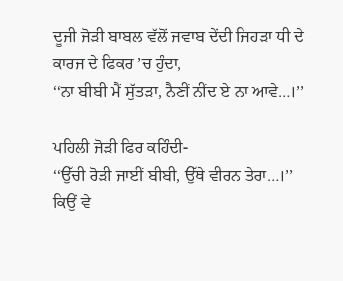ਦੂਜੀ ਜੋੜੀ ਬਾਬਲ ਵੱਲੋਂ ਜਵਾਬ ਦੇਂਦੀ ਜਿਹੜਾ ਧੀ ਦੇ ਕਾਰਜ ਦੇ ਫਿਕਰ ’ਚ ਹੁੰਦਾ,
‘‘ਨਾ ਬੀਬੀ ਮੈਂ ਸੁੱਤੜਾ, ਨੈਣੀਂ ਨੀਂਦ ਏ ਨਾ ਆਵੇ…।’’

ਪਹਿਲੀ ਜੋੜੀ ਫਿਰ ਕਹਿੰਦੀ-
‘‘ਉੱਚੀ ਰੋੜੀ ਜਾਈਂ ਬੀਬੀ, ਉੱਥੇ ਵੀਰਨ ਤੇਰਾ…।’’
ਕਿਉਂ ਵੇ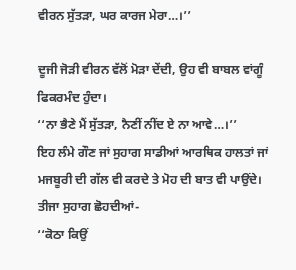ਵੀਰਨ ਸੁੱਤੜਾ, ਘਰ ਕਾਰਜ ਮੇਰਾ…।’’

ਦੂਜੀ ਜੋੜੀ ਵੀਰਨ ਵੱਲੋਂ ਮੋੜਾ ਦੇਂਦੀ, ਉਹ ਵੀ ਬਾਬਲ ਵਾਂਗੂੰ ਫਿਕਰਮੰਦ ਹੁੰਦਾ।
‘‘ਨਾ ਭੈਣੇ ਮੈਂ ਸੁੱਤੜਾ, ਨੈਣੀਂ ਨੀਂਦ ਏ ਨਾ ਆਵੇ…।’’
ਇਹ ਲੰਮੇ ਗੌਣ ਜਾਂ ਸੁਹਾਗ ਸਾਡੀਆਂ ਆਰਥਿਕ ਹਾਲਤਾਂ ਜਾਂ ਮਜਬੂਰੀ ਦੀ ਗੱਲ ਵੀ ਕਰਦੇ ਤੇ ਮੋਹ ਦੀ ਬਾਤ ਵੀ ਪਾਉਂਦੇ। ਤੀਜਾ ਸੁਹਾਗ ਛੋਹਦੀਆਂ-
‘‘ਕੋਠਾ ਕਿਉਂ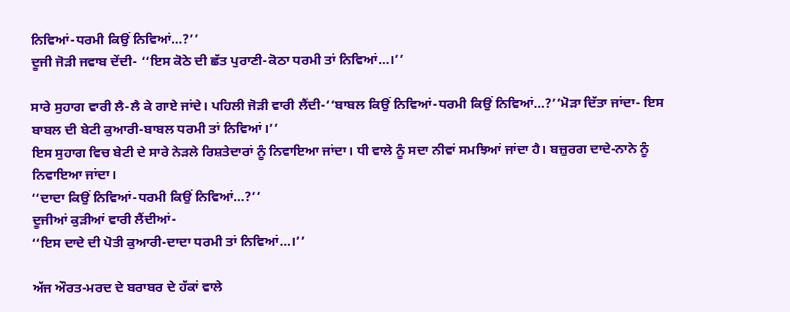ਨਿਵਿਆਂ-ਧਰਮੀ ਕਿਉਂ ਨਿਵਿਆਂ…?’’
ਦੂਜੀ ਜੋੜੀ ਜਵਾਬ ਦੇਂਦੀ- ‘‘ਇਸ ਕੋਠੇ ਦੀ ਛੱਤ ਪੁਰਾਣੀ-ਕੋਠਾ ਧਰਮੀ ਤਾਂ ਨਿਵਿਆਂ…।’’

ਸਾਰੇ ਸੁਹਾਗ ਵਾਰੀ ਲੈ-ਲੈ ਕੇ ਗਾਏ ਜਾਂਦੇ। ਪਹਿਲੀ ਜੋੜੀ ਵਾਰੀ ਲੈਂਦੀ-‘‘ਬਾਬਲ ਕਿਉਂ ਨਿਵਿਆਂ-ਧਰਮੀ ਕਿਉਂ ਨਿਵਿਆਂ…?’’ਮੋੜਾ ਦਿੱਤਾ ਜਾਂਦਾ- ਇਸ ਬਾਬਲ ਦੀ ਬੇਟੀ ਕੁਆਰੀ-ਬਾਬਲ ਧਰਮੀ ਤਾਂ ਨਿਵਿਆਂ।’’
ਇਸ ਸੁਹਾਗ ਵਿਚ ਬੇਟੀ ਦੇ ਸਾਰੇ ਨੇੜਲੇ ਰਿਸ਼ਤੇਦਾਰਾਂ ਨੂੰ ਨਿਵਾਇਆ ਜਾਂਦਾ। ਧੀ ਵਾਲੇ ਨੂੰ ਸਦਾ ਨੀਵਾਂ ਸਮਝਿਆਂ ਜਾਂਦਾ ਹੈ। ਬਜ਼ੁਰਗ ਦਾਦੇ-ਨਾਨੇ ਨੂੰ ਨਿਵਾਇਆ ਜਾਂਦਾ।
‘‘ਦਾਦਾ ਕਿਉਂ ਨਿਵਿਆਂ-ਧਰਮੀ ਕਿਉਂ ਨਿਵਿਆਂ…?’’
ਦੂਜੀਆਂ ਕੁੜੀਆਂ ਵਾਰੀ ਲੈਂਦੀਆਂ-
‘‘ਇਸ ਦਾਦੇ ਦੀ ਪੋਤੀ ਕੁਆਰੀ-ਦਾਦਾ ਧਰਮੀ ਤਾਂ ਨਿਵਿਆਂ…।’’

ਅੱਜ ਔਰਤ-ਮਰਦ ਦੇ ਬਰਾਬਰ ਦੇ ਹੱਕਾਂ ਵਾਲੇ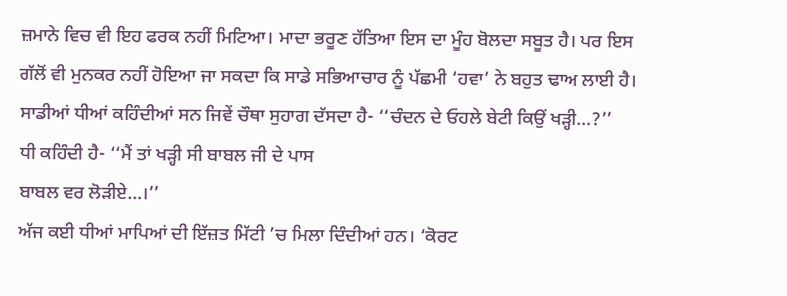ਜ਼ਮਾਨੇ ਵਿਚ ਵੀ ਇਹ ਫਰਕ ਨਹੀਂ ਮਿਟਿਆ। ਮਾਦਾ ਭਰੂਣ ਹੱਤਿਆ ਇਸ ਦਾ ਮੂੰਹ ਬੋਲਦਾ ਸਬੂਤ ਹੈ। ਪਰ ਇਸ ਗੱਲੋਂ ਵੀ ਮੁਨਕਰ ਨਹੀਂ ਹੋਇਆ ਜਾ ਸਕਦਾ ਕਿ ਸਾਡੇ ਸਭਿਆਚਾਰ ਨੂੰ ਪੱਛਮੀ ‘ਹਵਾ’ ਨੇ ਬਹੁਤ ਢਾਅ ਲਾਈ ਹੈ। ਸਾਡੀਆਂ ਧੀਆਂ ਕਹਿੰਦੀਆਂ ਸਨ ਜਿਵੇਂ ਚੌਥਾ ਸੁਹਾਗ ਦੱਸਦਾ ਹੈ- ‘‘ਚੰਦਨ ਦੇ ਓਹਲੇ ਬੇਟੀ ਕਿਉਂ ਖੜ੍ਹੀ…?’’
ਧੀ ਕਹਿੰਦੀ ਹੈ- ‘‘ਮੈਂ ਤਾਂ ਖੜ੍ਹੀ ਸੀ ਬਾਬਲ ਜੀ ਦੇ ਪਾਸ
ਬਾਬਲ ਵਰ ਲੋੜੀਏ…।’’
ਅੱਜ ਕਈ ਧੀਆਂ ਮਾਪਿਆਂ ਦੀ ਇੱਜ਼ਤ ਮਿੱਟੀ ’ਚ ਮਿਲਾ ਦਿੰਦੀਆਂ ਹਨ। ‘ਕੋਰਟ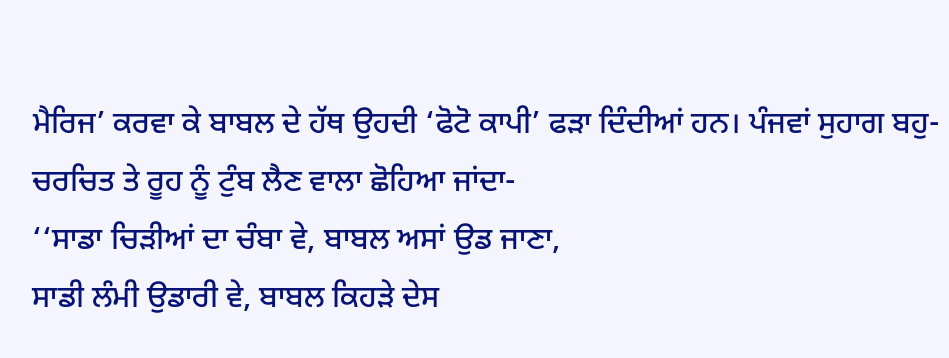ਮੈਰਿਜ’ ਕਰਵਾ ਕੇ ਬਾਬਲ ਦੇ ਹੱਥ ਉਹਦੀ ‘ਫੋਟੋ ਕਾਪੀ’ ਫੜਾ ਦਿੰਦੀਆਂ ਹਨ। ਪੰਜਵਾਂ ਸੁਹਾਗ ਬਹੁ-ਚਰਚਿਤ ਤੇ ਰੂਹ ਨੂੰ ਟੁੰਬ ਲੈਣ ਵਾਲਾ ਛੋਹਿਆ ਜਾਂਦਾ-
‘‘ਸਾਡਾ ਚਿੜੀਆਂ ਦਾ ਚੰਬਾ ਵੇ, ਬਾਬਲ ਅਸਾਂ ਉਡ ਜਾਣਾ,
ਸਾਡੀ ਲੰਮੀ ਉਡਾਰੀ ਵੇ, ਬਾਬਲ ਕਿਹੜੇ ਦੇਸ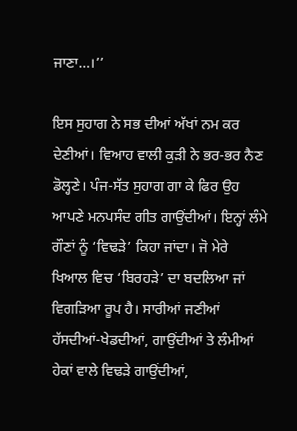ਜਾਣਾ…।’’

ਇਸ ਸੁਹਾਗ ਨੇ ਸਭ ਦੀਆਂ ਅੱਖਾਂ ਨਮ ਕਰ ਦੇਣੀਆਂ। ਵਿਆਹ ਵਾਲੀ ਕੁੜੀ ਨੇ ਭਰ-ਭਰ ਨੈਣ ਡੋਲ੍ਹਣੇ। ਪੰਜ-ਸੱਤ ਸੁਹਾਗ ਗਾ ਕੇ ਫਿਰ ਉਹ ਆਪਣੇ ਮਨਪਸੰਦ ਗੀਤ ਗਾਉਂਦੀਆਂ। ਇਨ੍ਹਾਂ ਲੰਮੇ ਗੌਣਾਂ ਨੂੰ ‘ਵਿਢੜੇ’ ਕਿਹਾ ਜਾਂਦਾ। ਜੋ ਮੇਰੇ ਖਿਆਲ ਵਿਚ ‘ਬਿਰਹੜੇ’ ਦਾ ਬਦਲਿਆ ਜਾਂ ਵਿਗੜਿਆ ਰੂਪ ਹੈ। ਸਾਰੀਆਂ ਜਣੀਆਂ ਹੱਸਦੀਆਂ-ਖੇਡਦੀਆਂ, ਗਾਉਂਦੀਆਂ ਤੇ ਲੰਮੀਆਂ ਹੇਕਾਂ ਵਾਲੇ ਵਿਢੜੇ ਗਾਉਂਦੀਆਂ,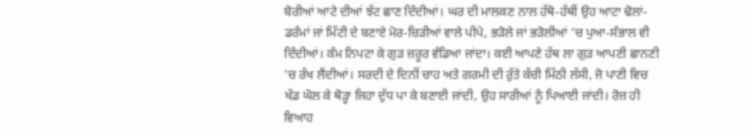ਬੋਰੀਆਂ ਆਟੇ ਦੀਆਂ ਝੱਟ ਛਾਣ ਦਿੰਦੀਆਂ। ਘਰ ਦੀ ਮਾਲਕਣ ਨਾਲ ਹੱਥੋ-ਹੱਥੀਂ ਉਹ ਆਟਾ ਢੋਲਾਂ-ਡਰੰਮਾਂ ਜਾਂ ਮਿੱਟੀ ਦੇ ਬਣਾਏ ਮੋਰ-ਚਿੜੀਆਂ ਵਾਲੇ ਪੀਪੇ, ਭੜੋਲੇ ਜਾਂ ਭੜੋਲੀਆਂ ’ਚ ਪੁਆ-ਸੰਭਾਲ ਵੀ ਦਿੰਦੀਆਂ। ਕੰਮ ਨਿਪਟਾ ਕੇ ਗੁੜ ਜ਼ਰੂਰ ਵੰਡਿਆ ਜਾਂਦਾ। ਕਈ ਆਪਣੇ ਹੱਥ ਲਾ ਗੁੜ ਆਪਣੀ ਛਾਨਣੀ ’ਚ ਰੱਖ ਲੈਂਦੀਆਂ। ਸਰਦੀ ਦੇ ਦਿਨੀਂ ਚਾਹ ਅਤੇ ਗਰਮੀ ਦੀ ਰੁੱਤੇ ਕੱਚੀ ਮਿੱਠੀ ਲੱਸੀ, ਜੋ ਪਾਣੀ ਵਿਚ ਖੰਡ ਘੋਲ ਕੇ ਥੋੜ੍ਹਾ ਜਿਹਾ ਦੁੱਧ ਪਾ ਕੇ ਬਣਾਈ ਜਾਂਦੀ, ਉਹ ਸਾਰੀਆਂ ਨੂੰ ਪਿਆਈ ਜਾਂਦੀ। ਰੋਜ਼ ਹੀ ਵਿਆਹ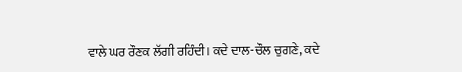ਵਾਲੇ ਘਰ ਰੌਣਕ ਲੱਗੀ ਰਹਿੰਦੀ। ਕਦੇ ਦਾਲ-ਚੌਲ ਚੁਗਣੇ, ਕਦੇ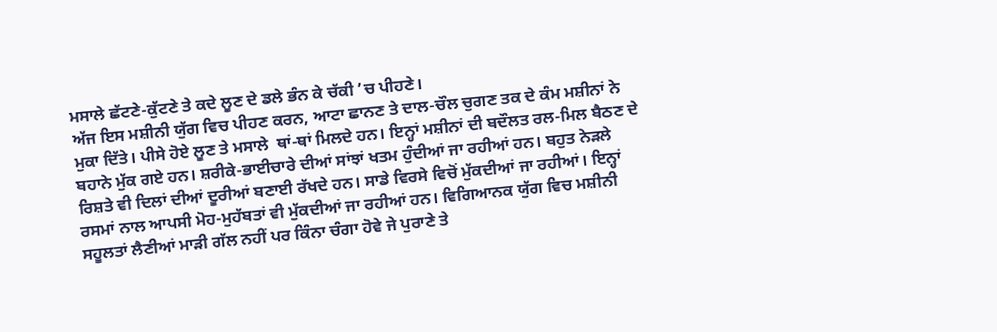ਮਸਾਲੇ ਛੱਟਣੇ-ਕੁੱਟਣੇ ਤੇ ਕਦੇ ਲੂਣ ਦੇ ਡਲੇ ਭੰਨ ਕੇ ਚੱਕੀ ’ਚ ਪੀਹਣੇ।
ਅੱਜ ਇਸ ਮਸ਼ੀਨੀ ਯੁੱਗ ਵਿਚ ਪੀਹਣ ਕਰਨ, ਆਟਾ ਛਾਨਣ ਤੇ ਦਾਲ-ਚੌਲ ਚੁਗਣ ਤਕ ਦੇ ਕੰਮ ਮਸ਼ੀਨਾਂ ਨੇ ਮੁਕਾ ਦਿੱਤੇ। ਪੀਸੇ ਹੋਏ ਲੂਣ ਤੇ ਮਸਾਲੇ  ਥਾਂ-ਥਾਂ ਮਿਲਦੇ ਹਨ। ਇਨ੍ਹਾਂ ਮਸ਼ੀਨਾਂ ਦੀ ਬਦੌਲਤ ਰਲ-ਮਿਲ ਬੈਠਣ ਦੇ ਬਹਾਨੇ ਮੁੱਕ ਗਏ ਹਨ। ਸ਼ਰੀਕੇ-ਭਾਈਚਾਰੇ ਦੀਆਂ ਸਾਂਝਾਂ ਖਤਮ ਹੁੰਦੀਆਂ ਜਾ ਰਹੀਆਂ ਹਨ। ਬਹੁਤ ਨੇੜਲੇ ਰਿਸ਼ਤੇ ਵੀ ਦਿਲਾਂ ਦੀਆਂ ਦੂਰੀਆਂ ਬਣਾਈ ਰੱਖਦੇ ਹਨ। ਸਾਡੇ ਵਿਰਸੇ ਵਿਚੋਂ ਮੁੱਕਦੀਆਂ ਜਾ ਰਹੀਆਂ। ਇਨ੍ਹਾਂ ਰਸਮਾਂ ਨਾਲ ਆਪਸੀ ਮੋਹ-ਮੁਹੱਬਤਾਂ ਵੀ ਮੁੱਕਦੀਆਂ ਜਾ ਰਹੀਆਂ ਹਨ। ਵਿਗਿਆਨਕ ਯੁੱਗ ਵਿਚ ਮਸ਼ੀਨੀ ਸਹੂਲਤਾਂ ਲੈਣੀਆਂ ਮਾੜੀ ਗੱਲ ਨਹੀਂ ਪਰ ਕਿੰਨਾ ਚੰਗਾ ਹੋਵੇ ਜੇ ਪੁਰਾਣੇ ਤੇ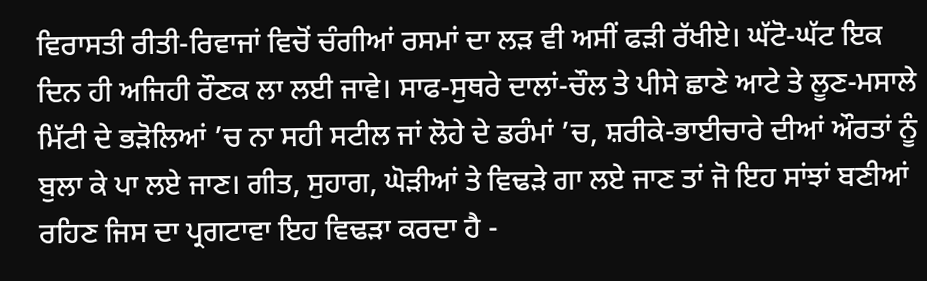ਵਿਰਾਸਤੀ ਰੀਤੀ-ਰਿਵਾਜਾਂ ਵਿਚੋਂ ਚੰਗੀਆਂ ਰਸਮਾਂ ਦਾ ਲੜ ਵੀ ਅਸੀਂ ਫੜੀ ਰੱਖੀਏ। ਘੱਟੋ-ਘੱਟ ਇਕ ਦਿਨ ਹੀ ਅਜਿਹੀ ਰੌਣਕ ਲਾ ਲਈ ਜਾਵੇ। ਸਾਫ-ਸੁਥਰੇ ਦਾਲਾਂ-ਚੌਲ ਤੇ ਪੀਸੇ ਛਾਣੇ ਆਟੇ ਤੇ ਲੂਣ-ਮਸਾਲੇ ਮਿੱਟੀ ਦੇ ਭੜੋਲਿਆਂ ’ਚ ਨਾ ਸਹੀ ਸਟੀਲ ਜਾਂ ਲੋਹੇ ਦੇ ਡਰੰਮਾਂ ’ਚ, ਸ਼ਰੀਕੇ-ਭਾਈਚਾਰੇ ਦੀਆਂ ਔਰਤਾਂ ਨੂੰ ਬੁਲਾ ਕੇ ਪਾ ਲਏ ਜਾਣ। ਗੀਤ, ਸੁਹਾਗ, ਘੋੜੀਆਂ ਤੇ ਵਿਢੜੇ ਗਾ ਲਏ ਜਾਣ ਤਾਂ ਜੋ ਇਹ ਸਾਂਝਾਂ ਬਣੀਆਂ ਰਹਿਣ ਜਿਸ ਦਾ ਪ੍ਰਗਟਾਵਾ ਇਹ ਵਿਢੜਾ ਕਰਦਾ ਹੈ -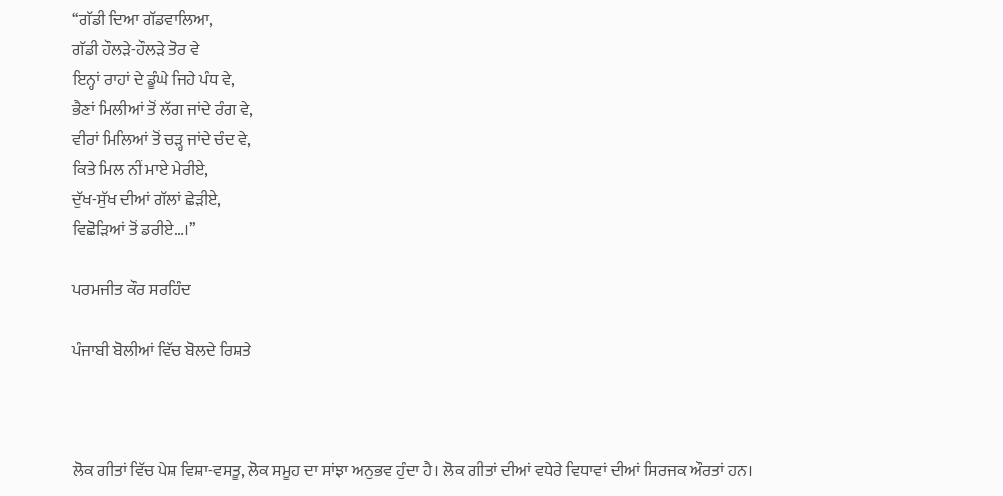‘‘ਗੱਡੀ ਦਿਆ ਗੱਡਵਾਲਿਆ,
ਗੱਡੀ ਹੌਲੜੇ-ਹੌਲੜੇ ਤੋਰ ਵੇ
ਇਨ੍ਹਾਂ ਰਾਹਾਂ ਦੇ ਡੂੰਘੇ ਜਿਹੇ ਪੰਧ ਵੇ,
ਭੈਣਾਂ ਮਿਲੀਆਂ ਤੋਂ ਲੱਗ ਜਾਂਦੇ ਰੰਗ ਵੇ,
ਵੀਰਾਂ ਮਿਲਿਆਂ ਤੋਂ ਚੜ੍ਹ ਜਾਂਦੇ ਚੰਦ ਵੇ,
ਕਿਤੇ ਮਿਲ ਨੀਂ ਮਾਏ ਮੇਰੀਏ,
ਦੁੱਖ-ਸੁੱਖ ਦੀਆਂ ਗੱਲਾਂ ਛੇੜੀਏ,
ਵਿਛੋੜਿਆਂ ਤੋਂ ਡਰੀਏ…।’’

ਪਰਮਜੀਤ ਕੌਰ ਸਰਹਿੰਦ

ਪੰਜਾਬੀ ਬੋਲੀਆਂ ਵਿੱਚ ਬੋਲਦੇ ਰਿਸ਼ਤੇ



ਲੋਕ ਗੀਤਾਂ ਵਿੱਚ ਪੇਸ਼ ਵਿਸ਼ਾ-ਵਸਤੂ, ਲੋਕ ਸਮੂਹ ਦਾ ਸਾਂਝਾ ਅਨੁਭਵ ਹੁੰਦਾ ਹੈ। ਲੋਕ ਗੀਤਾਂ ਦੀਆਂ ਵਧੇਰੇ ਵਿਧਾਵਾਂ ਦੀਆਂ ਸਿਰਜਕ ਔਰਤਾਂ ਹਨ।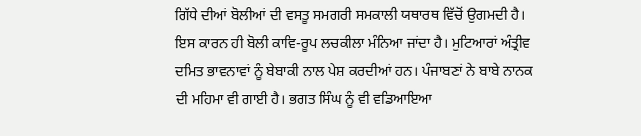ਗਿੱਧੇ ਦੀਆਂ ਬੋਲੀਆਂ ਦੀ ਵਸਤੂ ਸਮਗਰੀ ਸਮਕਾਲੀ ਯਥਾਰਥ ਵਿੱਚੋਂ ਉਗਮਦੀ ਹੈ। ਇਸ ਕਾਰਨ ਹੀ ਬੋਲੀ ਕਾਵਿ-ਰੂਪ ਲਚਕੀਲਾ ਮੰਨਿਆ ਜਾਂਦਾ ਹੈ। ਮੁਟਿਆਰਾਂ ਅੰਤ੍ਰੀਵ ਦਮਿਤ ਭਾਵਨਾਵਾਂ ਨੂੰ ਬੇਬਾਕੀ ਨਾਲ ਪੇਸ਼ ਕਰਦੀਆਂ ਹਨ। ਪੰਜਾਬਣਾਂ ਨੇ ਬਾਬੇ ਨਾਨਕ ਦੀ ਮਹਿਮਾ ਵੀ ਗਾਈ ਹੈ। ਭਗਤ ਸਿੰਘ ਨੂੰ ਵੀ ਵਡਿਆਇਆ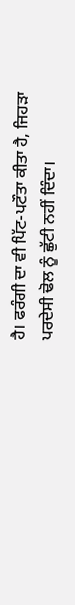ਹੈ। ਫਰੰਗੀ ਦਾ ਵੀ ਪਿੱਟ-ਪਟੌਤਾ ਕੀਤਾ ਹੈ, ਜਿਹੜਾ ਪਰਦੇਸੀ ਢੋਲ ਨੂੰ ਛੁੱਟੀ ਨਹੀਂ ਦਿੰਦਾ।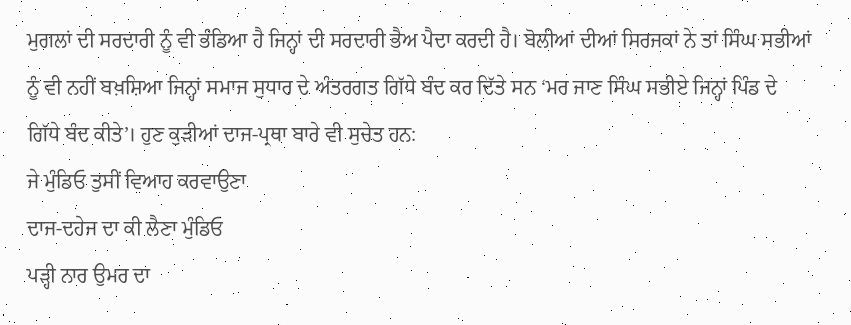ਮੁਗਲਾਂ ਦੀ ਸਰਦਾਰੀ ਨੂੰ ਵੀ ਭੰਡਿਆ ਹੈ ਜਿਨ੍ਹਾਂ ਦੀ ਸਰਦਾਰੀ ਭੈਅ ਪੈਦਾ ਕਰਦੀ ਹੈ। ਬੋਲੀਆਂ ਦੀਆਂ ਸਿਰਜਕਾਂ ਨੇ ਤਾਂ ਸਿੰਘ ਸਭੀਆਂ ਨੂੰ ਵੀ ਨਹੀਂ ਬਖ਼ਸ਼ਿਆ ਜਿਨ੍ਹਾਂ ਸਮਾਜ ਸੁਧਾਰ ਦੇ ਅੰਤਰਗਤ ਗਿੱਧੇ ਬੰਦ ਕਰ ਦਿੱਤੇ ਸਨ ‘ਮਰ ਜਾਣ ਸਿੰਘ ਸਭੀਏ ਜਿਨ੍ਹਾਂ ਪਿੰਡ ਦੇ ਗਿੱਧੇ ਬੰਦ ਕੀਤੇ’। ਹੁਣ ਕੁੜੀਆਂ ਦਾਜ-ਪ੍ਰਥਾ ਬਾਰੇ ਵੀ ਸੁਚੇਤ ਹਨ:
ਜੇ ਮੁੰਡਿਓ ਤੁਸੀਂ ਵਿਆਹ ਕਰਵਾਉਣਾ
ਦਾਜ-ਦਹੇਜ ਦਾ ਕੀ ਲੈਣਾ ਮੁੰਡਿਓ
ਪੜ੍ਹੀ ਨਾਰ ਉਮਰ ਦਾ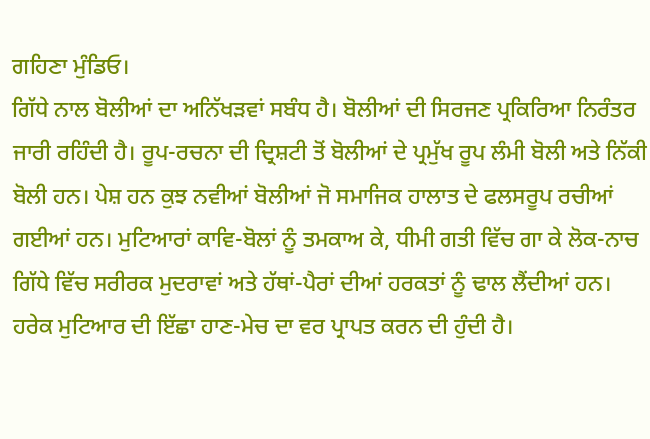ਗਹਿਣਾ ਮੁੰਡਿਓ।
ਗਿੱਧੇ ਨਾਲ ਬੋਲੀਆਂ ਦਾ ਅਨਿੱਖੜਵਾਂ ਸਬੰਧ ਹੈ। ਬੋਲੀਆਂ ਦੀ ਸਿਰਜਣ ਪ੍ਰਕਿਰਿਆ ਨਿਰੰਤਰ ਜਾਰੀ ਰਹਿੰਦੀ ਹੈ। ਰੂਪ-ਰਚਨਾ ਦੀ ਦ੍ਰਿਸ਼ਟੀ ਤੋਂ ਬੋਲੀਆਂ ਦੇ ਪ੍ਰਮੁੱਖ ਰੂਪ ਲੰਮੀ ਬੋਲੀ ਅਤੇ ਨਿੱਕੀ ਬੋਲੀ ਹਨ। ਪੇਸ਼ ਹਨ ਕੁਝ ਨਵੀਆਂ ਬੋਲੀਆਂ ਜੋ ਸਮਾਜਿਕ ਹਾਲਾਤ ਦੇ ਫਲਸਰੂਪ ਰਚੀਆਂ ਗਈਆਂ ਹਨ। ਮੁਟਿਆਰਾਂ ਕਾਵਿ-ਬੋਲਾਂ ਨੂੰ ਤਮਕਾਅ ਕੇ, ਧੀਮੀ ਗਤੀ ਵਿੱਚ ਗਾ ਕੇ ਲੋਕ-ਨਾਚ ਗਿੱਧੇ ਵਿੱਚ ਸਰੀਰਕ ਮੁਦਰਾਵਾਂ ਅਤੇ ਹੱਥਾਂ-ਪੈਰਾਂ ਦੀਆਂ ਹਰਕਤਾਂ ਨੂੰ ਢਾਲ ਲੈਂਦੀਆਂ ਹਨ। ਹਰੇਕ ਮੁਟਿਆਰ ਦੀ ਇੱਛਾ ਹਾਣ-ਮੇਚ ਦਾ ਵਰ ਪ੍ਰਾਪਤ ਕਰਨ ਦੀ ਹੁੰਦੀ ਹੈ।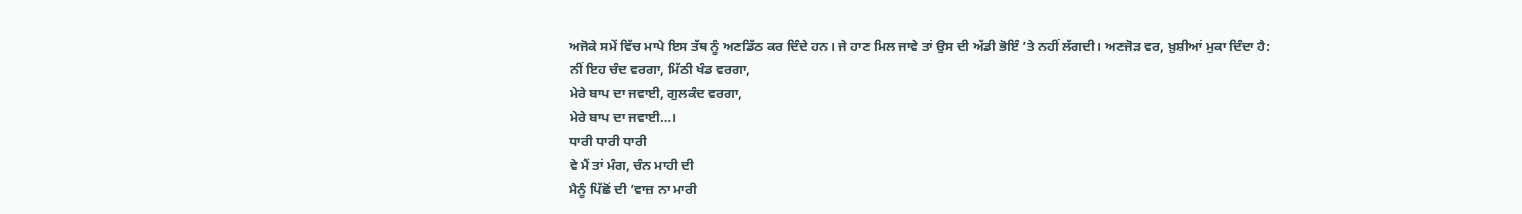ਅਜੋਕੇ ਸਮੇਂ ਵਿੱਚ ਮਾਪੇ ਇਸ ਤੱਥ ਨੂੰ ਅਣਡਿੱਠ ਕਰ ਦਿੰਦੇ ਹਨ। ਜੇ ਹਾਣ ਮਿਲ ਜਾਵੇ ਤਾਂ ਉਸ ਦੀ ਅੱਡੀ ਭੋਇੰ ’ਤੇ ਨਹੀਂ ਲੱਗਦੀ। ਅਣਜੋੜ ਵਰ, ਖ਼ੁਸ਼ੀਆਂ ਮੁਕਾ ਦਿੰਦਾ ਹੈ:
ਨੀਂ ਇਹ ਚੰਦ ਵਰਗਾ, ਮਿੱਠੀ ਖੰਡ ਵਰਗਾ,
ਮੇਰੇ ਬਾਪ ਦਾ ਜਵਾਈ, ਗੁਲਕੰਦ ਵਰਗਾ,
ਮੇਰੇ ਬਾਪ ਦਾ ਜਵਾਈ…।
ਧਾਰੀ ਧਾਰੀ ਧਾਰੀ
ਵੇ ਮੈਂ ਤਾਂ ਮੰਗ, ਚੰਨ ਮਾਹੀ ਦੀ
ਮੈਨੂੰ ਪਿੱਛੋਂ ਦੀ ’ਵਾਜ਼ ਨਾ ਮਾਰੀ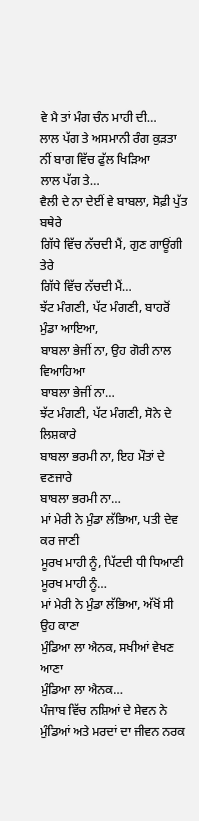ਵੇ ਮੈ ਤਾਂ ਮੰਗ ਚੰਨ ਮਾਹੀ ਦੀ…
ਲਾਲ ਪੱਗ ਤੇ ਅਸਮਾਨੀ ਰੰਗ ਕੁੜਤਾ
ਨੀਂ ਬਾਗ ਵਿੱਚ ਫੁੱਲ ਖਿੜਿਆ
ਲਾਲ ਪੱਗ ਤੇ…
ਵੈਲੀ ਦੇ ਨਾ ਦੇਈਂ ਵੇ ਬਾਬਲਾ, ਸੋਫ਼ੀ ਪੁੱਤ ਬਥੇਰੇ
ਗਿੱਧੇ ਵਿੱਚ ਨੱਚਦੀ ਮੈਂ, ਗੁਣ ਗਾਊਂਗੀ ਤੇਰੇ
ਗਿੱਧੇ ਵਿੱਚ ਨੱਚਦੀ ਮੈਂ…
ਝੱਟ ਮੰਗਣੀ, ਪੱਟ ਮੰਗਣੀ, ਬਾਹਰੋਂ ਮੁੰਡਾ ਆਇਆ,
ਬਾਬਲਾ ਭੇਜੀਂ ਨਾ, ਉਹ ਗੋਰੀ ਨਾਲ ਵਿਆਹਿਆ
ਬਾਬਲਾ ਭੇਜੀਂ ਨਾ…
ਝੱਟ ਮੰਗਣੀ, ਪੱਟ ਮੰਗਣੀ, ਸੋਨੇ ਦੇ ਲਿਸ਼ਕਾਰੇ
ਬਾਬਲਾ ਭਰਮੀ ਨਾ, ਇਹ ਮੌਤਾਂ ਦੇ ਵਣਜਾਰੇ
ਬਾਬਲਾ ਭਰਮੀ ਨਾ…
ਮਾਂ ਮੇਰੀ ਨੇ ਮੁੰਡਾ ਲੱਭਿਆ, ਪਤੀ ਦੇਵ ਕਰ ਜਾਣੀ
ਮੂਰਖ ਮਾਹੀ ਨੂੰ, ਪਿੱਟਦੀ ਧੀ ਧਿਆਣੀ
ਮੂਰਖ ਮਾਹੀ ਨੂੰ…
ਮਾਂ ਮੇਰੀ ਨੇ ਮੁੰਡਾ ਲੱਭਿਆ, ਅੱਖੋਂ ਸੀ ਉਹ ਕਾਣਾ
ਮੁੰਡਿਆ ਲਾ ਐਨਕ, ਸਖੀਆਂ ਵੇਖਣ ਆਣਾ
ਮੁੰਡਿਆ ਲਾ ਐਨਕ…
ਪੰਜਾਬ ਵਿੱਚ ਨਸ਼ਿਆਂ ਦੇ ਸੇਵਨ ਨੇ ਮੁੰਡਿਆਂ ਅਤੇ ਮਰਦਾਂ ਦਾ ਜੀਵਨ ਨਰਕ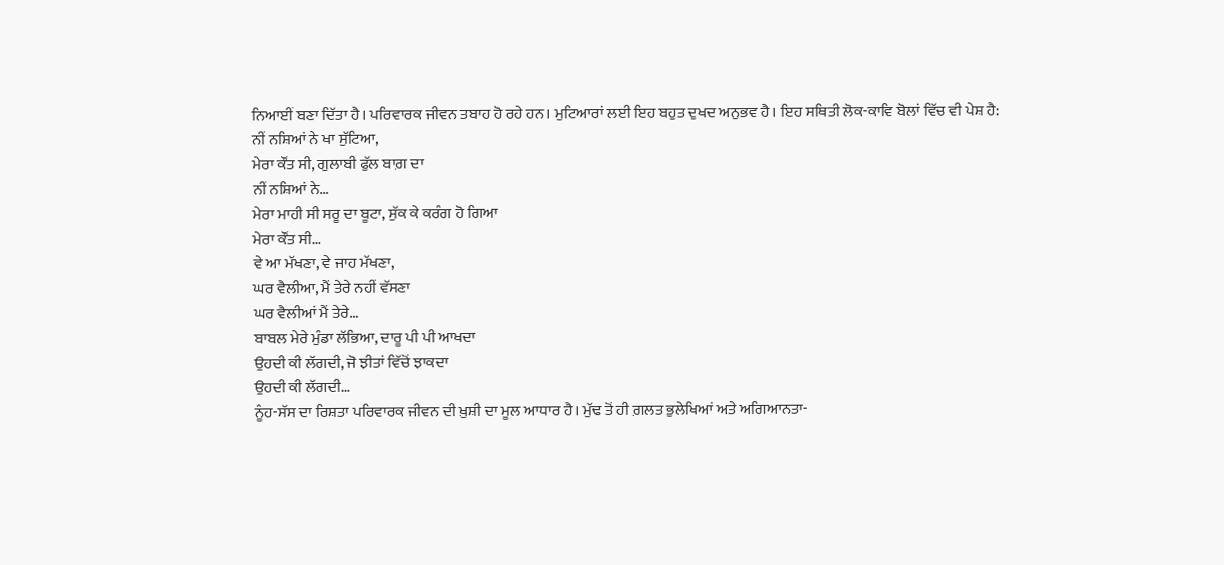ਨਿਆਈਂ ਬਣਾ ਦਿੱਤਾ ਹੈ। ਪਰਿਵਾਰਕ ਜੀਵਨ ਤਬਾਹ ਹੋ ਰਹੇ ਹਨ। ਮੁਟਿਆਰਾਂ ਲਈ ਇਹ ਬਹੁਤ ਦੁਖਦ ਅਨੁਭਵ ਹੈ। ਇਹ ਸਥਿਤੀ ਲੋਕ-ਕਾਵਿ ਬੋਲਾਂ ਵਿੱਚ ਵੀ ਪੇਸ਼ ਹੈ:
ਨੀਂ ਨਸ਼ਿਆਂ ਨੇ ਖਾ ਸੁੱਟਿਆ,
ਮੇਰਾ ਕੌਂਤ ਸੀ, ਗੁਲਾਬੀ ਫੁੱਲ ਬਾਗ਼ ਦਾ
ਨੀਂ ਨਸ਼ਿਆਂ ਨੇ…
ਮੇਰਾ ਮਾਹੀ ਸੀ ਸਰੂ ਦਾ ਬੂਟਾ, ਸੁੱਕ ਕੇ ਕਰੰਗ ਹੋ ਗਿਆ
ਮੇਰਾ ਕੌਂਤ ਸੀ…
ਵੇ ਆ ਮੱਖਣਾ, ਵੇ ਜਾਹ ਮੱਖਣਾ,
ਘਰ ਵੈਲੀਆ, ਮੈਂ ਤੇਰੇ ਨਹੀਂ ਵੱਸਣਾ
ਘਰ ਵੈਲੀਆਂ ਮੈਂ ਤੇਰੇ…
ਬਾਬਲ ਮੇਰੇ ਮੁੰਡਾ ਲੱਭਿਆ, ਦਾਰੂ ਪੀ ਪੀ ਆਖਦਾ
ਉਹਦੀ ਕੀ ਲੱਗਦੀ, ਜੋ ਝੀਤਾਂ ਵਿੱਚੋਂ ਝਾਕਦਾ
ਉਹਦੀ ਕੀ ਲੱਗਦੀ…
ਨੂੰਹ-ਸੱਸ ਦਾ ਰਿਸ਼ਤਾ ਪਰਿਵਾਰਕ ਜੀਵਨ ਦੀ ਖ਼ੁਸ਼ੀ ਦਾ ਮੂਲ ਆਧਾਰ ਹੈ। ਮੁੱਢ ਤੋਂ ਹੀ ਗ਼ਲਤ ਭੁਲੇਖਿਆਂ ਅਤੇ ਅਗਿਆਨਤਾ-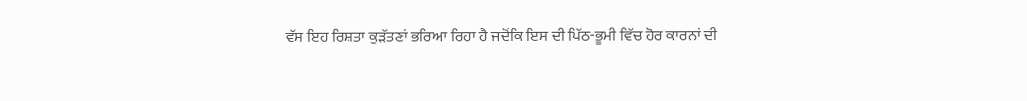ਵੱਸ ਇਹ ਰਿਸ਼ਤਾ ਕੁੜੱਤਣਾਂ ਭਰਿਆ ਰਿਹਾ ਹੈ ਜਦੋਂਕਿ ਇਸ ਦੀ ਪਿੱਠ-ਭੂਮੀ ਵਿੱਚ ਹੋਰ ਕਾਰਨਾਂ ਦੀ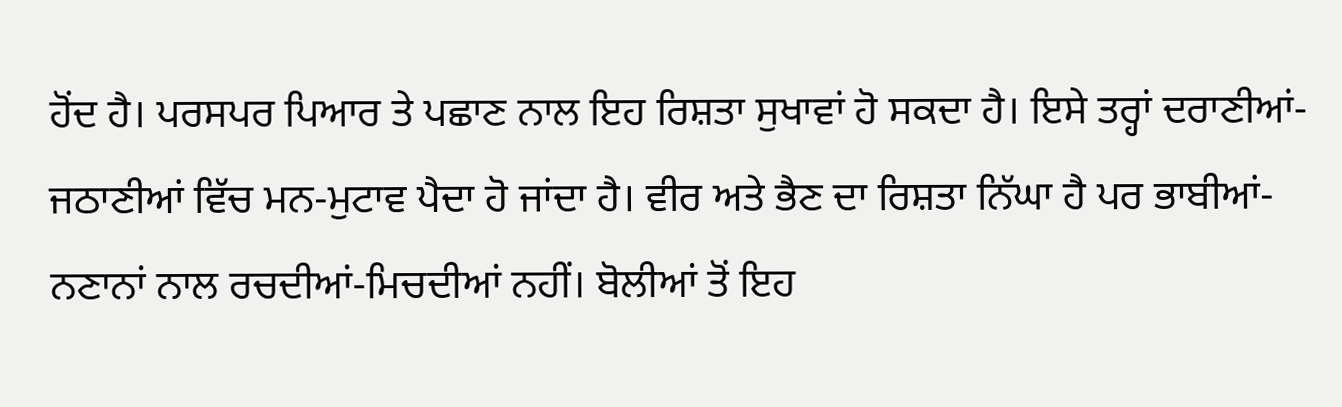ਹੋਂਦ ਹੈ। ਪਰਸਪਰ ਪਿਆਰ ਤੇ ਪਛਾਣ ਨਾਲ ਇਹ ਰਿਸ਼ਤਾ ਸੁਖਾਵਾਂ ਹੋ ਸਕਦਾ ਹੈ। ਇਸੇ ਤਰ੍ਹਾਂ ਦਰਾਣੀਆਂ-ਜਠਾਣੀਆਂ ਵਿੱਚ ਮਨ-ਮੁਟਾਵ ਪੈਦਾ ਹੋ ਜਾਂਦਾ ਹੈ। ਵੀਰ ਅਤੇ ਭੈਣ ਦਾ ਰਿਸ਼ਤਾ ਨਿੱਘਾ ਹੈ ਪਰ ਭਾਬੀਆਂ-ਨਣਾਨਾਂ ਨਾਲ ਰਚਦੀਆਂ-ਮਿਚਦੀਆਂ ਨਹੀਂ। ਬੋਲੀਆਂ ਤੋਂ ਇਹ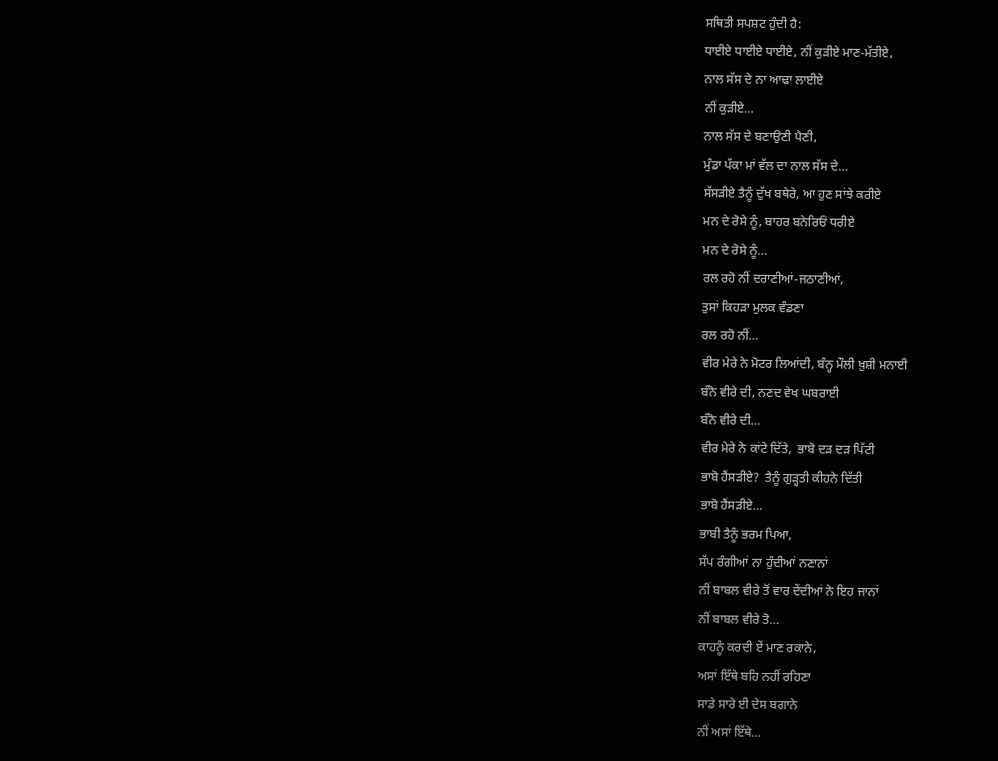ਸਥਿਤੀ ਸਪਸ਼ਟ ਹੁੰਦੀ ਹੈ:
ਧਾਈਏ ਧਾਈਏ ਧਾਈਏ, ਨੀਂ ਕੁੜੀਏ ਮਾਣ-ਮੱਤੀਏ,
ਨਾਲ ਸੱਸ ਦੇ ਨਾ ਆਢਾ ਲਾਈਏ
ਨੀਂ ਕੁੜੀਏ…
ਨਾਲ ਸੱਸ ਦੇ ਬਣਾਉਣੀ ਪੈਣੀ,
ਮੁੰਡਾ ਪੱਕਾ ਮਾਂ ਵੱਲ ਦਾ ਨਾਲ ਸੱਸ ਦੇ…
ਸੱਸੜੀਏ ਤੈਨੂੰ ਦੁੱਖ ਬਥੇਰੇ, ਆ ਹੁਣ ਸਾਂਝੇ ਕਰੀਏ
ਮਨ ਦੇ ਰੋਸੇ ਨੂੰ, ਬਾਹਰ ਬਨੇਰਿਓਂ ਧਰੀਏ
ਮਨ ਦੇ ਰੋਸੇ ਨੂੰ…
ਰਲ ਰਹੋ ਨੀਂ ਦਰਾਣੀਆਂ-ਜਠਾਣੀਆਂ,
ਤੁਸਾਂ ਕਿਹੜਾ ਮੁਲਕ ਵੰਡਣਾ
ਰਲ ਰਹੋ ਨੀਂ…
ਵੀਰ ਮੇਰੇ ਨੇ ਮੋਟਰ ਲਿਆਂਦੀ, ਬੰਨ੍ਹ ਮੌਲੀ ਖ਼ੁਸ਼ੀ ਮਨਾਈ
ਬੰਨੋ ਵੀਰੇ ਦੀ, ਨਣਦ ਵੇਖ ਘਬਰਾਈ
ਬੰਨੋ ਵੀਰੇ ਦੀ…
ਵੀਰ ਮੇਰੇ ਨੇ ਕਾਂਟੇ ਦਿੱਤੇ,  ਭਾਬੋ ਦੜ ਦੜ ਪਿੱਟੀ
ਭਾਬੋ ਹੈਂਸੜੀਏ?  ਤੈਨੂੰ ਗੁੜ੍ਹਤੀ ਕੀਹਨੇ ਦਿੱਤੀ
ਭਾਬੋ ਹੈਂਸੜੀਏ…
ਭਾਬੀ ਤੈਨੂੰ ਭਰਮ ਪਿਆ,
ਸੱਪ ਰੰਗੀਆਂ ਨਾ ਹੁੰਦੀਆਂ ਨਣਾਨਾਂ
ਨੀਂ ਬਾਬਲ ਵੀਰੇ ਤੋਂ ਵਾਰ ਦੇਂਦੀਆਂ ਨੇ ਇਹ ਜਾਨਾਂ
ਨੀਂ ਬਾਬਲ ਵੀਰੇ ਤੋ…
ਕਾਹਨੂੰ ਕਰਦੀ ਏਂ ਮਾਣ ਰਕਾਨੇ,
ਅਸਾਂ ਇੱਥੇ ਬਹਿ ਨਹੀਂ ਰਹਿਣਾ
ਸਾਡੇ ਸਾਰੇ ਈ ਦੇਸ ਬਗਾਨੇ
ਨੀਂ ਅਸਾਂ ਇੱਥੇ…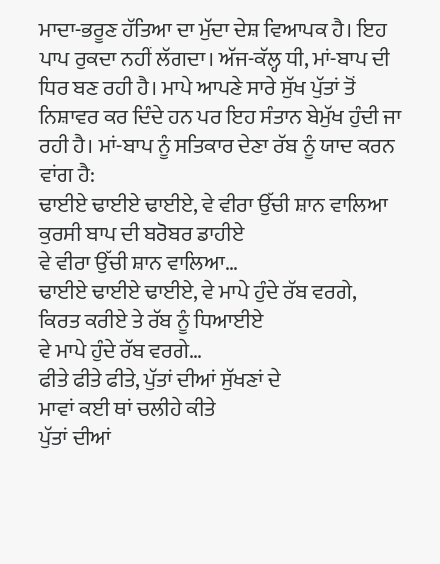ਮਾਦਾ-ਭਰੂਣ ਹੱਤਿਆ ਦਾ ਮੁੱਦਾ ਦੇਸ਼ ਵਿਆਪਕ ਹੈ। ਇਹ ਪਾਪ ਰੁਕਦਾ ਨਹੀਂ ਲੱਗਦਾ। ਅੱਜ-ਕੱਲ੍ਹ ਧੀ, ਮਾਂ-ਬਾਪ ਦੀ ਧਿਰ ਬਣ ਰਹੀ ਹੈ। ਮਾਪੇ ਆਪਣੇ ਸਾਰੇ ਸੁੱਖ ਪੁੱਤਾਂ ਤੋਂ ਨਿਸ਼ਾਵਰ ਕਰ ਦਿੰਦੇ ਹਨ ਪਰ ਇਹ ਸੰਤਾਨ ਬੇਮੁੱਖ ਹੁੰਦੀ ਜਾ ਰਹੀ ਹੈ। ਮਾਂ-ਬਾਪ ਨੂੰ ਸਤਿਕਾਰ ਦੇਣਾ ਰੱਬ ਨੂੰ ਯਾਦ ਕਰਨ ਵਾਂਗ ਹੈ:
ਢਾਈਏ ਢਾਈਏ ਢਾਈਏ, ਵੇ ਵੀਰਾ ਉੱਚੀ ਸ਼ਾਨ ਵਾਲਿਆ
ਕੁਰਸੀ ਬਾਪ ਦੀ ਬਰੋਬਰ ਡਾਹੀਏ
ਵੇ ਵੀਰਾ ਉੱਚੀ ਸ਼ਾਨ ਵਾਲਿਆ…
ਢਾਈਏ ਢਾਈਏ ਢਾਈਏ, ਵੇ ਮਾਪੇ ਹੁੰਦੇ ਰੱਬ ਵਰਗੇ,
ਕਿਰਤ ਕਰੀਏ ਤੇ ਰੱਬ ਨੂੰ ਧਿਆਈਏ
ਵੇ ਮਾਪੇ ਹੁੰਦੇ ਰੱਬ ਵਰਗੇ…
ਫੀਤੇ ਫੀਤੇ ਫੀਤੇ, ਪੁੱਤਾਂ ਦੀਆਂ ਸੁੱਖਣਾਂ ਦੇ
ਮਾਵਾਂ ਕਈ ਥਾਂ ਚਲੀਹੇ ਕੀਤੇ
ਪੁੱਤਾਂ ਦੀਆਂ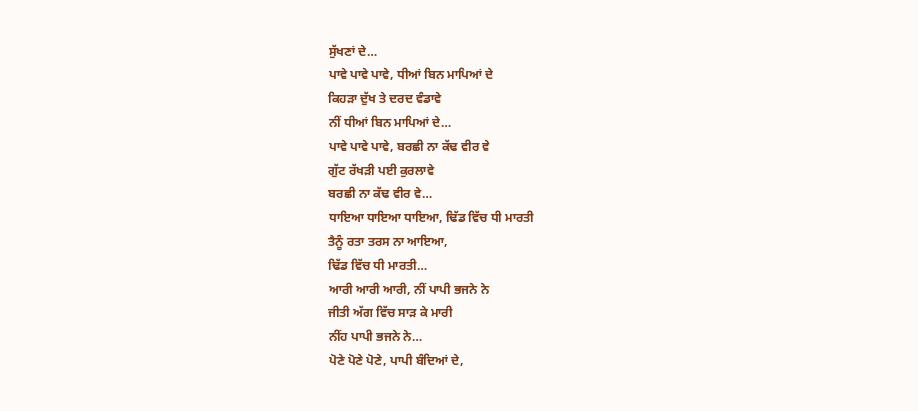ਸੁੱਖਣਾਂ ਦੇ…
ਪਾਵੇ ਪਾਵੇ ਪਾਵੇ, ਧੀਆਂ ਬਿਨ ਮਾਪਿਆਂ ਦੇ
ਕਿਹੜਾ ਦੁੱਖ ਤੇ ਦਰਦ ਵੰਡਾਵੇ
ਨੀਂ ਧੀਆਂ ਬਿਨ ਮਾਪਿਆਂ ਦੇ…
ਪਾਵੇ ਪਾਵੇ ਪਾਵੇ, ਬਰਛੀ ਨਾ ਕੱਢ ਵੀਰ ਵੇ
ਗੁੱਟ ਰੱਖੜੀ ਪਈ ਕੁਰਲਾਵੇ
ਬਰਛੀ ਨਾ ਕੱਢ ਵੀਰ ਵੇ…
ਧਾਇਆ ਧਾਇਆ ਧਾਇਆ, ਢਿੱਡ ਵਿੱਚ ਧੀ ਮਾਰਤੀ
ਤੈਨੂੰ ਰਤਾ ਤਰਸ ਨਾ ਆਇਆ,
ਢਿੱਡ ਵਿੱਚ ਧੀ ਮਾਰਤੀ…
ਆਰੀ ਆਰੀ ਆਰੀ, ਨੀਂ ਪਾਪੀ ਭਜਨੇ ਨੇ
ਜੀਤੀ ਅੱਗ ਵਿੱਚ ਸਾੜ ਕੇ ਮਾਰੀ
ਨੀਂਹ ਪਾਪੀ ਭਜਨੇ ਨੇ…
ਪੋਣੇ ਪੋਣੇ ਪੋਣੇ, ਪਾਪੀ ਬੰਦਿਆਂ ਦੇ,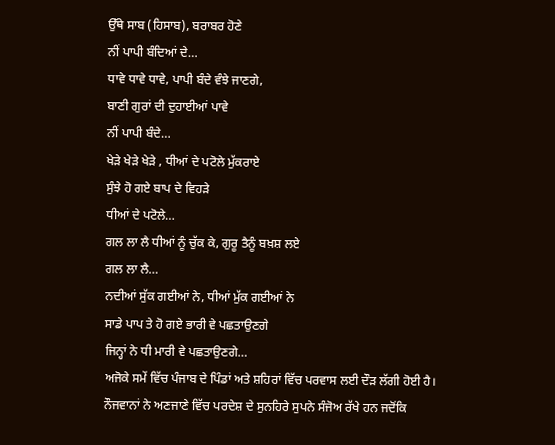ਉੱਥੇ ਸਾਬ (ਹਿਸਾਬ), ਬਰਾਬਰ ਹੋਣੇ
ਨੀਂ ਪਾਪੀ ਬੰਦਿਆਂ ਦੇ…
ਧਾਵੇ ਧਾਵੇ ਧਾਵੇ, ਪਾਪੀ ਬੰਦੇ ਵੰਝੇ ਜਾਣਗੇ,
ਬਾਣੀ ਗੁਰਾਂ ਦੀ ਦੁਹਾਈਆਂ ਪਾਵੇ
ਨੀਂ ਪਾਪੀ ਬੰਦੇ…
ਖੇੜੇ ਖੇੜੇ ਖੇੜੇ , ਧੀਆਂ ਦੇ ਪਟੋਲੇ ਮੁੱਕਰਾਏ
ਸੁੰਝੇ ਹੋ ਗਏ ਬਾਪ ਦੇ ਵਿਹੜੇ
ਧੀਆਂ ਦੇ ਪਟੋਲੇ…
ਗਲ ਲਾ ਲੈ ਧੀਆਂ ਨੂੰ ਚੁੱਕ ਕੇ, ਗੁਰੂ ਤੈਨੂੰ ਬਖ਼ਸ਼ ਲਏ
ਗਲ ਲਾ ਲੈ…
ਨਦੀਆਂ ਸੁੱਕ ਗਈਆਂ ਨੇ, ਧੀਆਂ ਮੁੱਕ ਗਈਆਂ ਨੇ
ਸਾਡੇ ਪਾਪ ਤੇ ਹੋ ਗਏ ਭਾਰੀ ਵੇ ਪਛਤਾਉਣਗੇ
ਜਿਨ੍ਹਾਂ ਨੇ ਧੀ ਮਾਰੀ ਵੇ ਪਛਤਾਉਣਗੇ…
ਅਜੋਕੇ ਸਮੇਂ ਵਿੱਚ ਪੰਜਾਬ ਦੇ ਪਿੰਡਾਂ ਅਤੇ ਸ਼ਹਿਰਾਂ ਵਿੱਚ ਪਰਵਾਸ ਲਈ ਦੌੜ ਲੱਗੀ ਹੋਈ ਹੈ। ਨੌਜਵਾਨਾਂ ਨੇ ਅਣਜਾਣੇ ਵਿੱਚ ਪਰਦੇਸ਼ ਦੇ ਸੁਨਹਿਰੇ ਸੁਪਨੇ ਸੰਜੋਅ ਰੱਖੇ ਹਨ ਜਦੋਂਕਿ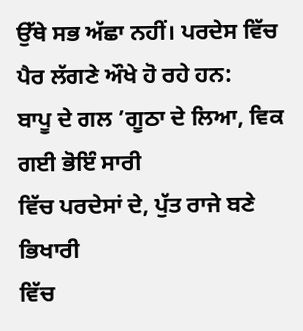ਉੱਥੇ ਸਭ ਅੱਛਾ ਨਹੀਂ। ਪਰਦੇਸ ਵਿੱਚ ਪੈਰ ਲੱਗਣੇ ਔਖੇ ਹੋ ਰਹੇ ਹਨ:
ਬਾਪੂ ਦੇ ਗਲ ’ਗੂਠਾ ਦੇ ਲਿਆ, ਵਿਕ ਗਈ ਭੋਇੰ ਸਾਰੀ
ਵਿੱਚ ਪਰਦੇਸਾਂ ਦੇ, ਪੁੱਤ ਰਾਜੇ ਬਣੇ ਭਿਖਾਰੀ
ਵਿੱਚ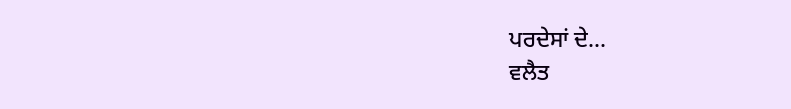ਪਰਦੇਸਾਂ ਦੇ…
ਵਲੈਤ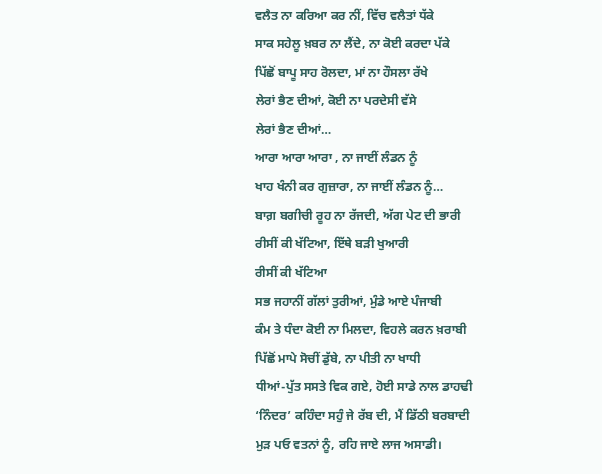ਵਲੈਤ ਨਾ ਕਰਿਆ ਕਰ ਨੀਂ, ਵਿੱਚ ਵਲੈਤਾਂ ਧੱਕੇ
ਸਾਕ ਸਹੇਲੂ ਖ਼ਬਰ ਨਾ ਲੈਂਦੇ, ਨਾ ਕੋਈ ਕਰਦਾ ਪੱਕੇ
ਪਿੱਛੋਂ ਬਾਪੂ ਸਾਹ ਰੋਲਦਾ, ਮਾਂ ਨਾ ਹੌਸਲਾ ਰੱਖੇ
ਲੇਰਾਂ ਭੈਣ ਦੀਆਂ, ਕੋਈ ਨਾ ਪਰਦੇਸੀ ਵੱਸੇ
ਲੇਰਾਂ ਭੈਣ ਦੀਆਂ…
ਆਰਾ ਆਰਾ ਆਰਾ , ਨਾ ਜਾਈਂ ਲੰਡਨ ਨੂੰ
ਖਾਹ ਖੰਨੀ ਕਰ ਗੁਜ਼ਾਰਾ, ਨਾ ਜਾਈਂ ਲੰਡਨ ਨੂੰ…
ਬਾਗ਼ ਬਗੀਚੀ ਰੂਹ ਨਾ ਰੱਜਦੀ, ਅੱਗ ਪੇਟ ਦੀ ਭਾਰੀ
ਰੀਸੀਂ ਕੀ ਖੱਟਿਆ, ਇੱਥੇ ਬੜੀ ਖੁਆਰੀ
ਰੀਸੀਂ ਕੀ ਖੱਟਿਆ
ਸਭ ਜਹਾਨੀਂ ਗੱਲਾਂ ਤੁਰੀਆਂ, ਮੁੰਡੇ ਆਏ ਪੰਜਾਬੀ
ਕੰਮ ਤੇ ਧੰਦਾ ਕੋਈ ਨਾ ਮਿਲਦਾ, ਵਿਹਲੇ ਕਰਨ ਖ਼ਰਾਬੀ
ਪਿੱਛੋਂ ਮਾਪੇ ਸੋਚੀਂ ਡੁੱਬੇ, ਨਾ ਪੀਤੀ ਨਾ ਖਾਧੀ
ਧੀਆਂ-ਪੁੱਤ ਸਸਤੇ ਵਿਕ ਗਏ, ਹੋਈ ਸਾਡੇ ਨਾਲ ਡਾਹਢੀ
‘ਨਿੰਦਰ’ ਕਹਿੰਦਾ ਸਹੁੰ ਜੇ ਰੱਬ ਦੀ, ਮੈਂ ਡਿੱਠੀ ਬਰਬਾਦੀ
ਮੁੜ ਪਓ ਵਤਨਾਂ ਨੂੰ, ਰਹਿ ਜਾਏ ਲਾਜ ਅਸਾਡੀ।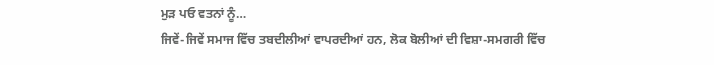ਮੁੜ ਪਓ ਵਤਨਾਂ ਨੂੰ…
ਜਿਵੇਂ-ਜਿਵੇਂ ਸਮਾਜ ਵਿੱਚ ਤਬਦੀਲੀਆਂ ਵਾਪਰਦੀਆਂ ਹਨ, ਲੋਕ ਬੋਲੀਆਂ ਦੀ ਵਿਸ਼ਾ-ਸਮਗਰੀ ਵਿੱਚ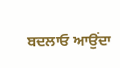ਬਦਲਾਓ ਆਉਂਦਾ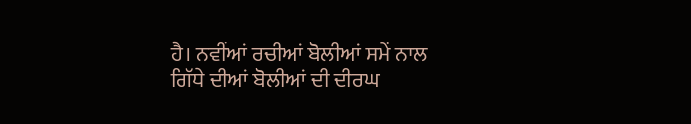ਹੈ। ਨਵੀਂਆਂ ਰਚੀਆਂ ਬੋਲੀਆਂ ਸਮੇਂ ਨਾਲ ਗਿੱਧੇ ਦੀਆਂ ਬੋਲੀਆਂ ਦੀ ਦੀਰਘ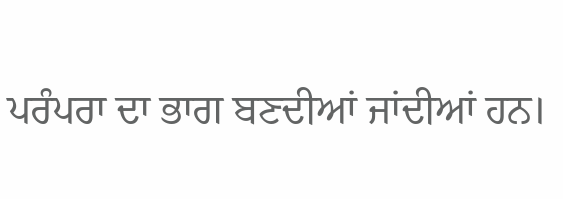ਪਰੰਪਰਾ ਦਾ ਭਾਗ ਬਣਦੀਆਂ ਜਾਂਦੀਆਂ ਹਨ।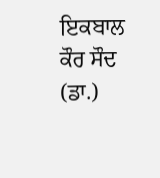ਇਕਬਾਲ ਕੌਰ ਸੌਦ (ਡਾ.)